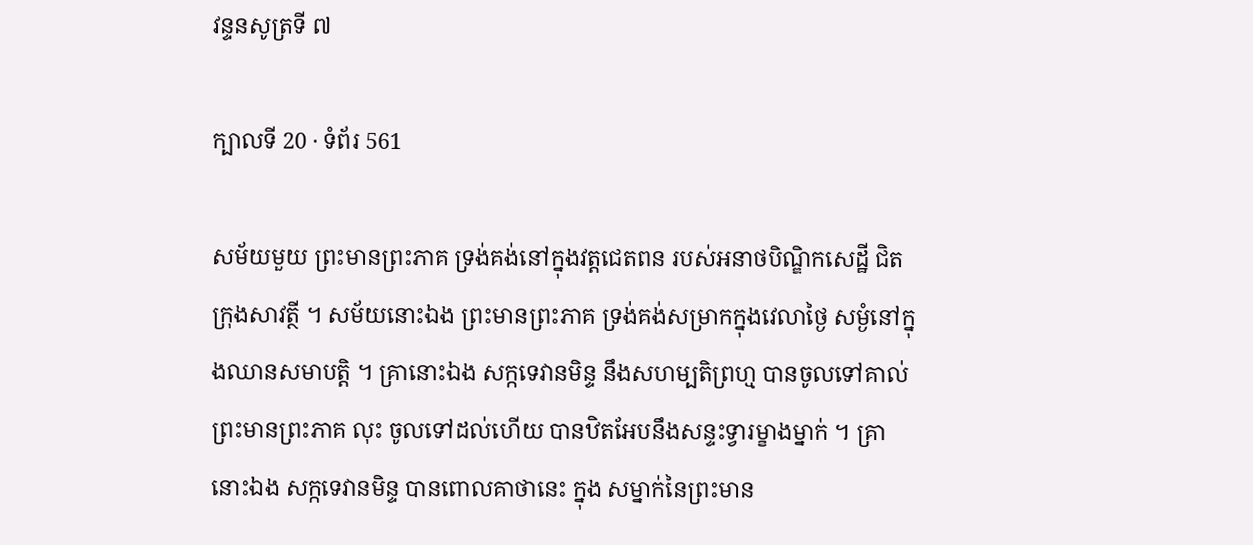វន្ទនសូត្រទី ៧

ក្បាលទី 20 · ទំព័រ 561

សម័យមួយ ព្រះមានព្រះភាគ ទ្រង់គង់នៅក្នុងវត្តជេតពន របស់អនាថបិណ្ឌិកសេដ្ឋី ជិតក្រុងសាវត្ថី ។ សម័យនោះឯង ព្រះមានព្រះភាគ ទ្រង់គង់សម្រាកក្នុងវេលាថ្ងៃ សម្ងំនៅក្នុងឈានសមាបត្តិ ។ គ្រានោះឯង សក្កទេវានមិន្ទ នឹងសហម្បតិព្រហ្ម បានចូលទៅគាល់ព្រះមានព្រះភាគ លុះ ចូលទៅដល់ហើយ បានឋិតអែបនឹងសន្ទះទ្វារម្ខាងម្នាក់ ។ គ្រានោះឯង សក្កទេវានមិន្ទ បានពោលគាថានេះ ក្នុង សម្នាក់នៃព្រះមាន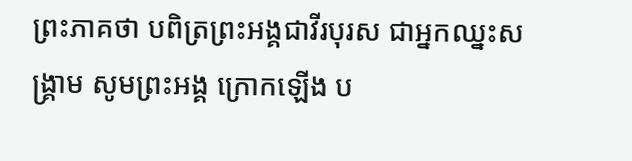ព្រះភាគថា បពិត្រព្រះអង្គជាវីរបុរស ជាអ្នកឈ្នះសង្រ្គាម សូមព្រះអង្គ ក្រោកឡើង ប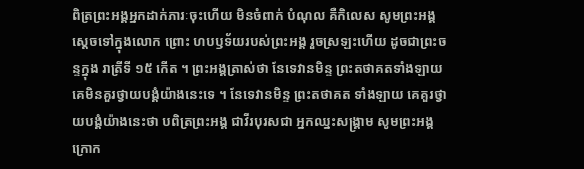ពិត្រព្រះអង្គអ្នកដាក់ភារៈចុះហើយ មិនចំពាក់ បំណុល គឺកិលេស សូមព្រះអង្គស្តេចទៅក្នុងលោក ព្រោះ ហបឫទ័យរបស់ព្រះអង្គ រួចស្រឡះហើយ ដូចជាព្រះចន្ទក្នុង រាត្រីទី ១៥ កើត ។ ព្រះអង្គត្រាស់ថា នែទេវានមិន្ទ ព្រះតថាគតទាំងឡាយ គេមិនគួរថ្វាយបង្គំយ៉ាងនេះទេ ។ នែទេវានមិន្ទ ព្រះតថាគត ទាំងឡាយ គេគួរថ្វាយបង្គំយ៉ាងនេះថា បពិត្រព្រះអង្គ ជាវីរបុរសជា អ្នកឈ្នះសង្រ្គាម សូមព្រះអង្គក្រោក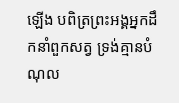ឡើង បពិត្រព្រះអង្គអ្នកដឹកនាំពួកសត្វ ទ្រង់គ្មានបំណុល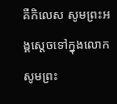គឺកិលេស សូមព្រះអង្គស្តេចទៅក្នុងលោក សូមព្រះ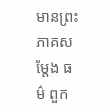មានព្រះភាគសម្តែង ធម៌ ពួក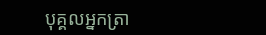បុគ្គលអ្នកត្រា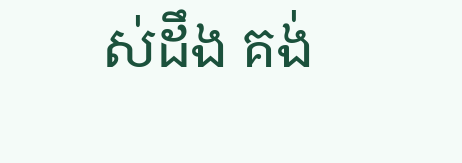ស់ដឹង គង់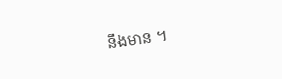នឹងមាន ។